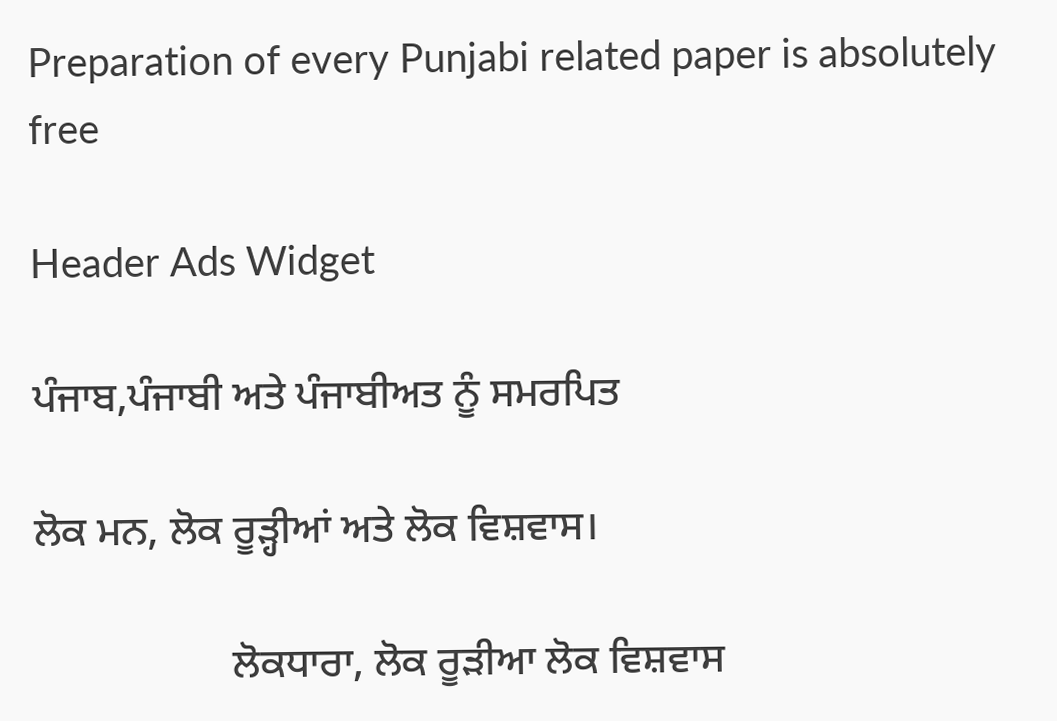Preparation of every Punjabi related paper is absolutely free

Header Ads Widget

ਪੰਜਾਬ,ਪੰਜਾਬੀ ਅਤੇ ਪੰਜਾਬੀਅਤ ਨੂੰ ਸਮਰਪਿਤ

ਲੋਕ ਮਨ, ਲੋਕ ਰੂੜ੍ਹੀਆਂ ਅਤੇ ਲੋਕ ਵਿਸ਼ਵਾਸ।

                   ਲੋਕਧਾਰਾ, ਲੋਕ ਰੂੜੀਆ ਲੋਕ ਵਿਸ਼ਵਾਸ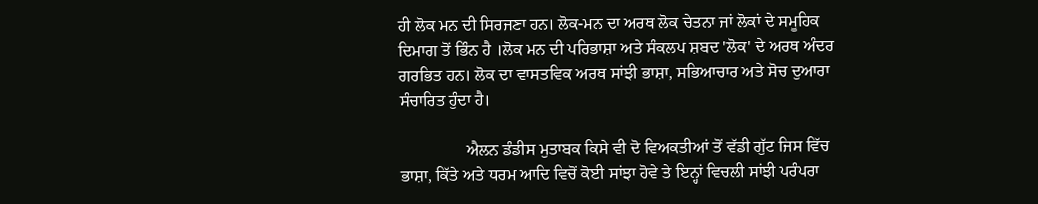ਹੀ ਲੋਕ ਮਨ ਦੀ ਸਿਰਜਣਾ ਹਨ। ਲੋਕ-ਮਨ ਦਾ ਅਰਥ ਲੋਕ ਚੇਤਨਾ ਜਾਂ ਲੋਕਾਂ ਦੇ ਸਮੂਹਿਕ ਦਿਮਾਗ ਤੋਂ ਭਿੰਨ ਹੈ ।ਲੋਕ ਮਨ ਦੀ ਪਰਿਭਾਸ਼ਾ ਅਤੇ ਸੰਕਲਪ ਸ਼ਬਦ 'ਲੋਕ' ਦੇ ਅਰਥ ਅੰਦਰ ਗਰਭਿਤ ਹਨ। ਲੋਕ ਦਾ ਵਾਸਤਵਿਕ ਅਰਥ ਸਾਂਝੀ ਭਾਸ਼ਾ, ਸਭਿਆਚਾਰ ਅਤੇ ਸੋਚ ਦੁਆਰਾ ਸੰਚਾਰਿਤ ਹੁੰਦਾ ਹੈ।

                ਐਲਨ ਡੰਡੀਸ ਮੁਤਾਬਕ ਕਿਸੇ ਵੀ ਦੋ ਵਿਅਕਤੀਆਂ ਤੋਂ ਵੱਡੀ ਗੁੱਟ ਜਿਸ ਵਿੱਚ ਭਾਸ਼ਾ, ਕਿੱਤੇ ਅਤੇ ਧਰਮ ਆਦਿ ਵਿਚੋਂ ਕੋਈ ਸਾਂਝਾ ਹੋਵੇ ਤੇ ਇਨ੍ਹਾਂ ਵਿਚਲੀ ਸਾਂਝੀ ਪਰੰਪਰਾ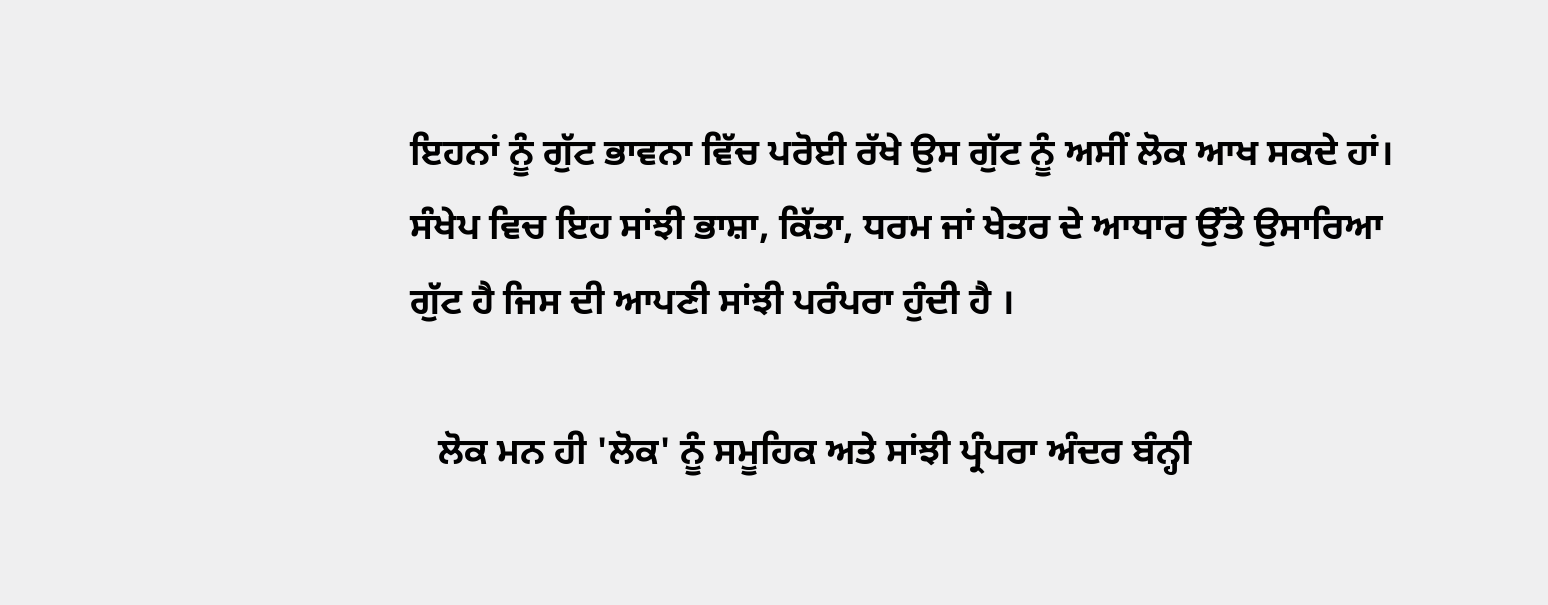ਇਹਨਾਂ ਨੂੰ ਗੁੱਟ ਭਾਵਨਾ ਵਿੱਚ ਪਰੋਈ ਰੱਖੇ ਉਸ ਗੁੱਟ ਨੂੰ ਅਸੀਂ ਲੋਕ ਆਖ ਸਕਦੇ ਹਾਂ। ਸੰਖੇਪ ਵਿਚ ਇਹ ਸਾਂਝੀ ਭਾਸ਼ਾ, ਕਿੱਤਾ, ਧਰਮ ਜਾਂ ਖੇਤਰ ਦੇ ਆਧਾਰ ਉੱਤੇ ਉਸਾਰਿਆ ਗੁੱਟ ਹੈ ਜਿਸ ਦੀ ਆਪਣੀ ਸਾਂਝੀ ਪਰੰਪਰਾ ਹੁੰਦੀ ਹੈ ।

   ਲੋਕ ਮਨ ਹੀ 'ਲੋਕ' ਨੂੰ ਸਮੂਹਿਕ ਅਤੇ ਸਾਂਝੀ ਪ੍ਰੰਪਰਾ ਅੰਦਰ ਬੰਨ੍ਹੀ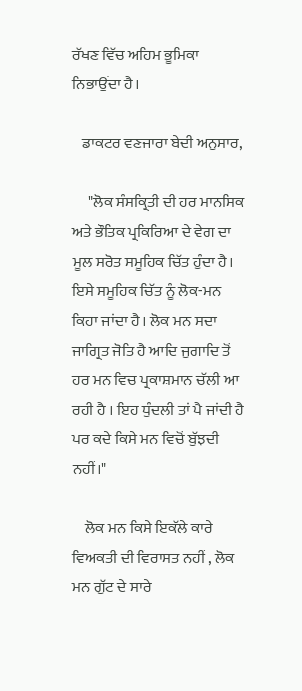ਰੱਖਣ ਵਿੱਚ ਅਹਿਮ ਭੂਮਿਕਾ ਨਿਭਾਉਂਦਾ ਹੈ।

   ਡਾਕਟਰ ਵਣਜਾਰਾ ਬੇਦੀ ਅਨੁਸਾਰ,

     "ਲੋਕ ਸੰਸਕ੍ਰਿਤੀ ਦੀ ਹਰ ਮਾਨਸਿਕ ਅਤੇ ਭੌਤਿਕ ਪ੍ਰਕਿਰਿਆ ਦੇ ਵੇਗ ਦਾ ਮੂਲ ਸਰੋਤ ਸਮੂਹਿਕ ਚਿੱਤ ਹੁੰਦਾ ਹੈ। ਇਸੇ ਸਮੂਹਿਕ ਚਿੱਤ ਨੂੰ ਲੋਕ-ਮਨ ਕਿਹਾ ਜਾਂਦਾ ਹੈ। ਲੋਕ ਮਨ ਸਦਾ ਜਾਗ੍ਰਿਤ ਜੋਤਿ ਹੈ ਆਦਿ ਜੁਗਾਦਿ ਤੋਂ ਹਰ ਮਨ ਵਿਚ ਪ੍ਰਕਾਸ਼ਮਾਨ ਚੱਲੀ ਆ ਰਹੀ ਹੈ । ਇਹ ਧੁੰਦਲੀ ਤਾਂ ਪੈ ਜਾਂਦੀ ਹੈ ਪਰ ਕਦੇ ਕਿਸੇ ਮਨ ਵਿਚੋਂ ਬੁੱਝਦੀ ਨਹੀਂ।"

    ਲੋਕ ਮਨ ਕਿਸੇ ਇਕੱਲੇ ਕਾਰੇ ਵਿਅਕਤੀ ਦੀ ਵਿਰਾਸਤ ਨਹੀਂ , ਲੋਕ ਮਨ ਗੁੱਟ ਦੇ ਸਾਰੇ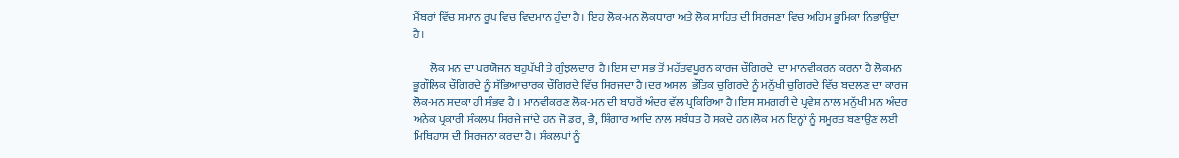ਮੈਂਬਰਾਂ ਵਿੱਚ ਸਮਾਨ ਰੂਪ ਵਿਚ ਵਿਦਮਾਨ ਹੁੰਦਾ ਹੈ। ਇਹ ਲੋਕ-ਮਨ ਲੋਕਧਾਰਾ ਅਤੇ ਲੋਕ ਸਾਹਿਤ ਦੀ ਸਿਰਜਣਾ ਵਿਚ ਅਹਿਮ ਭੂਮਿਕਾ ਨਿਭਾਉਂਦਾ ਹੈ।

       ਲੋਕ ਮਨ ਦਾ ਪਰਯੋਜਨ ਬਹੁਪੱਖੀ ਤੇ ਗੁੰਝਲਦਾਰ  ਹੈ।ਇਸ ਦਾ ਸਭ ਤੋਂ ਮਹੱਤਵਪੂਰਨ ਕਾਰਜ ਚੌਗਿਰਦੇ  ਦਾ ਮਾਨਵੀਕਰਨ ਕਰਨਾ ਹੈ ਲੋਕਮਨ ਭੂਗੌਲਿਕ ਚੌਗਿਰਦੇ ਨੂੰ ਸੱਭਿਆਚਾਰਕ ਚੌਗਿਰਦੇ ਵਿੱਚ ਸਿਰਜਦਾ ਹੈ।ਦਰ ਅਸਲ  ਭੌਤਿਕ ਚੁਗਿਰਦੇ ਨੂੰ ਮਨੁੱਖੀ ਚੁਗਿਰਦੇ ਵਿੱਚ ਬਦਲਣ ਦਾ ਕਾਰਜ ਲੋਕ-ਮਨ ਸਦਕਾ ਹੀ ਸੰਭਵ ਹੈ । ਮਾਨਵੀਕਰਣ ਲੋਕ-ਮਨ ਦੀ ਬਾਹਰੋਂ ਅੰਦਰ ਵੱਲ ਪ੍ਰਕਿਰਿਆ ਹੈ।ਇਸ ਸਮਗਰੀ ਦੇ ਪ੍ਰਵੇਸ਼ ਨਾਲ ਮਨੁੱਖੀ ਮਨ ਅੰਦਰ ਅਨੇਕ ਪ੍ਰਕਾਰੀ ਸੰਕਲਪ ਸਿਰਜੇ ਜਾਂਦੇ ਹਨ ਜੋ ਡਰ, ਭੈ, ਸ਼ਿੰਗਾਰ ਆਦਿ ਨਾਲ ਸਬੰਧਤ ਹੋ ਸਕਦੇ ਹਨ।ਲੋਕ ਮਨ ਇਨ੍ਹਾਂ ਨੂੰ ਸਮੂਰਤ ਬਣਾਉਣ ਲਈ ਮਿਥਿਹਾਸ ਦੀ ਸਿਰਜਨਾ ਕਰਦਾ ਹੈ। ਸੰਕਲਪਾਂ ਨੂੰ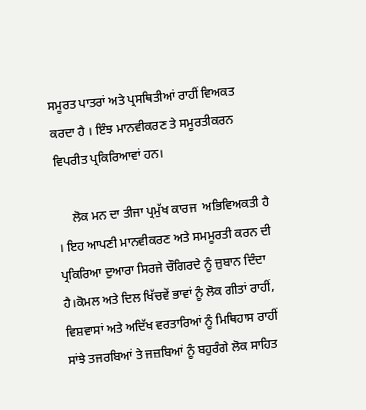ਸਮੂਰਤ ਪਾਤਰਾਂ ਅਤੇ ਪ੍ਰਸਥਿਤੀਆਂ ਰਾਹੀਂ ਵਿਅਕਤ ਕਰਦਾ ਹੈ । ਇੰਝ ਮਾਨਵੀਕਰਣ ਤੇ ਸਮੂਰਤੀਕਰਨ ਵਿਪਰੀਤ ਪ੍ਰਕਿਰਿਆਵਾਂ ਹਨ।

     ਲੋਕ ਮਨ ਦਾ ਤੀਜਾ ਪ੍ਰਮੁੱਖ ਕਾਰਜ  ਅਭਿਵਿਅਕਤੀ ਹੈ । ਇਹ ਆਪਣੀ ਮਾਨਵੀਕਰਣ ਅਤੇ ਸਮਮੂਰਤੀ ਕਰਨ ਦੀ ਪ੍ਰਕਿਰਿਆ ਦੁਆਰਾ ਸਿਰਜੇ ਚੌਗਿਰਦੇ ਨੂੰ ਜ਼ੁਬਾਨ ਦਿੰਦਾ ਹੈ।ਕੋਮਲ ਅਤੇ ਦਿਲ ਖਿੱਚਵੇਂ ਭਾਵਾਂ ਨੂੰ ਲੋਕ ਗੀਤਾਂ ਰਾਹੀਂ, ਵਿਸ਼ਵਾਸਾਂ ਅਤੇ ਅਦਿੱਖ ਵਰਤਾਰਿਆਂ ਨੂੰ ਮਿਥਿਹਾਸ ਰਾਹੀਂ ਸਾਂਝੇ ਤਜਰਬਿਆਂ ਤੇ ਜਜ਼ਬਿਆਂ ਨੂੰ ਬਹੁਰੰਗੇ ਲੋਕ ਸਾਹਿਤ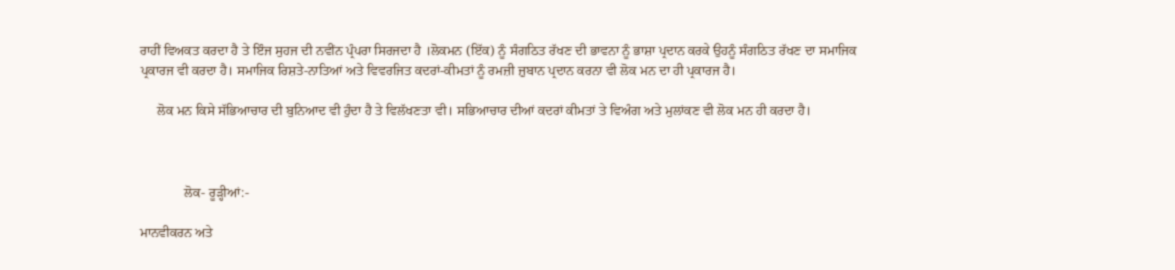ਰਾਹੀਂ ਵਿਅਕਤ ਕਰਦਾ ਹੈ ਤੇ ਇੰਜ ਸੁਹਜ ਦੀ ਨਵੀਂਨ ਪ੍ਰੰਪਰਾ ਸਿਰਜਦਾ ਹੈ ।ਲੋਕਮਨ (ਇੱਕ) ਨੂੰ ਸੰਗਠਿਤ ਰੱਖਣ ਦੀ ਭਾਵਨਾ ਨੂੰ ਭਾਸ਼ਾ ਪ੍ਰਦਾਨ ਕਰਕੇ ਉਹਨੂੰ ਸੰਗਠਿਤ ਰੱਖਣ ਦਾ ਸਮਾਜਿਕ ਪ੍ਰਕਾਰਜ ਵੀ ਕਰਦਾ ਹੈ। ਸਮਾਜਿਕ ਰਿਸ਼ਤੇ-ਨਾਤਿਆਂ ਅਤੇ ਵਿਵਰਜਿਤ ਕਦਰਾਂ-ਕੀਮਤਾਂ ਨੂੰ ਰਮਜ਼ੀ ਜ਼ੁਬਾਨ ਪ੍ਰਦਾਨ ਕਰਨਾ ਵੀ ਲੋਕ ਮਨ ਦਾ ਹੀ ਪ੍ਰਕਾਰਜ ਹੈ।

     ਲੋਕ ਮਨ ਕਿਸੇ ਸੱਭਿਆਚਾਰ ਦੀ ਬੁਨਿਆਦ ਵੀ ਹੁੰਦਾ ਹੈ ਤੇ ਵਿਲੱਖਣਤਾ ਵੀ। ਸਭਿਆਚਾਰ ਦੀਆਂ ਕਦਰਾਂ ਕੀਮਤਾਂ ਤੇ ਵਿਅੰਗ ਅਤੇ ਮੁਲਾਂਕਣ ਵੀ ਲੋਕ ਮਨ ਹੀ ਕਰਦਾ ਹੈ।



             ਲੋਕ- ਰੂੜ੍ਹੀਆਂ:-

ਮਾਨਵੀਕਰਨ ਅਤੇ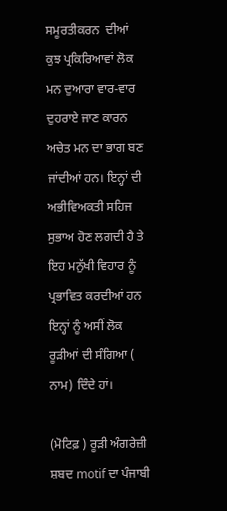ਸਮੂਰਤੀਕਰਨ  ਦੀਆਂ ਕੁਝ ਪ੍ਰਕਿਰਿਆਵਾਂ ਲੋਕ ਮਨ ਦੁਆਰਾ ਵਾਰ-ਵਾਰ ਦੁਹਰਾਏ ਜਾਣ ਕਾਰਨ ਅਚੇਤ ਮਨ ਦਾ ਭਾਗ ਬਣ ਜਾਂਦੀਆਂ ਹਨ। ਇਨ੍ਹਾਂ ਦੀ ਅਭੀਵਿਅਕਤੀ ਸਹਿਜ ਸੁਭਾਅ ਹੋਣ ਲਗਦੀ ਹੈ ਤੇ ਇਹ ਮਨੁੱਖੀ ਵਿਹਾਰ ਨੂੰ ਪ੍ਰਭਾਵਿਤ ਕਰਦੀਆਂ ਹਨ ਇਨ੍ਹਾਂ ਨੂੰ ਅਸੀਂ ਲੋਕ ਰੂੜੀਆਂ ਦੀ ਸੰਗਿਆ ( ਨਾਮ) ਦਿੰਦੇ ਹਾਂ।

(ਮੋਟਿਫ਼ ) ਰੂੜੀ ਅੰਗਰੇਜ਼ੀ ਸ਼ਬਦ motif ਦਾ ਪੰਜਾਬੀ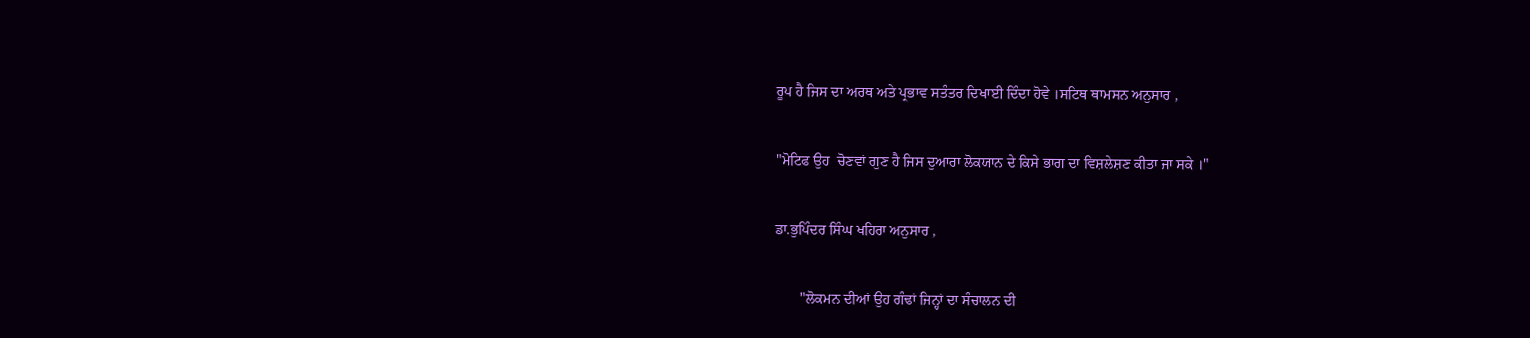ਰੂਪ ਹੈ ਜਿਸ ਦਾ ਅਰਥ ਅਤੇ ਪ੍ਰਭਾਵ ਸਤੰਤਰ ਦਿਖਾਈ ਦਿੰਦਾ ਹੋਵੇ ।ਸਟਿਥ ਥਾਮਸਨ ਅਨੁਸਾਰ ,

"ਮੋਟਿਫ ਉਹ  ਚੋਣਵਾਂ ਗੁਣ ਹੈ ਜਿਸ ਦੁਆਰਾ ਲੋਕਯਾਨ ਦੇ ਕਿਸੇ ਭਾਗ ਦਾ ਵਿਸ਼ਲੇਸ਼ਣ ਕੀਤਾ ਜਾ ਸਕੇ ।"

ਡਾ.ਭੁਪਿੰਦਰ ਸਿੰਘ ਖਹਿਰਾ ਅਨੁਸਾਰ ,

       "ਲੋਕਮਨ ਦੀਆਂ ਉਹ ਗੰਢਾਂ ਜਿਨ੍ਹਾਂ ਦਾ ਸੰਚਾਲਨ ਦੀ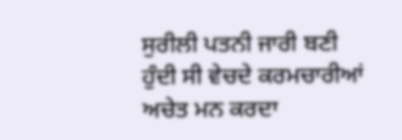ਸੁਰੀਲੀ ਪਤਨੀ ਜਾਰੀ ਬਣੀ ਹੁੰਦੀ ਸੀ ਵੇਚਦੇ ਕਰਮਚਾਰੀਆਂ ਅਚੇਤ ਮਨ ਕਰਦਾ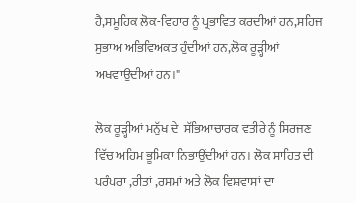ਹੈ,ਸਮੂਹਿਕ ਲੋਕ-ਵਿਹਾਰ ਨੂੰ ਪ੍ਰਭਾਵਿਤ ਕਰਦੀਆਂ ਹਨ,ਸਹਿਜ ਸੁਭਾਅ ਅਭਿਵਿਅਕਤ ਹੁੰਦੀਆਂ ਹਨ,ਲੋਕ ਰੂੜ੍ਹੀਆਂ ਅਖਵਾਉਦੀਆਂ ਹਨ।"

ਲੋਕ ਰੂੜ੍ਹੀਆਂ ਮਨੁੱਖ ਦੇ  ਸੱਭਿਆਚਾਰਕ ਵਤੀਰੇ ਨੂੰ ਸਿਰਜਣ ਵਿੱਚ ਅਹਿਮ ਭੂਮਿਕਾ ਨਿਭਾਉਂਦੀਆਂ ਹਨ। ਲੋਕ ਸਾਹਿਤ ਦੀ ਪਰੰਪਰਾ ,ਰੀਤਾਂ ,ਰਸਮਾਂ ਅਤੇ ਲੋਕ ਵਿਸ਼ਵਾਸਾਂ ਦਾ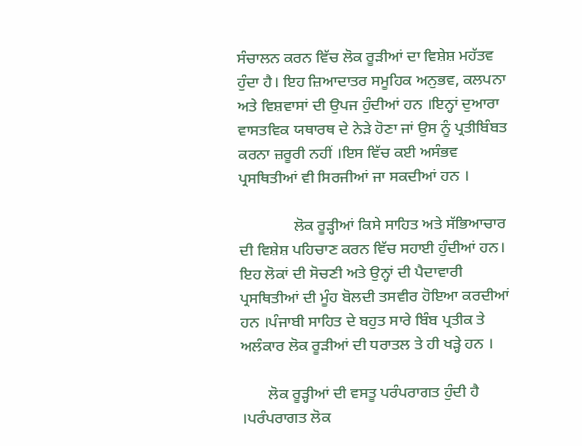ਸੰਚਾਲਨ ਕਰਨ ਵਿੱਚ ਲੋਕ ਰੂੜੀਆਂ ਦਾ ਵਿਸ਼ੇਸ਼ ਮਹੱਤਵ ਹੁੰਦਾ ਹੈ। ਇਹ ਜ਼ਿਆਦਾਤਰ ਸਮੂਹਿਕ ਅਨੁਭਵ, ਕਲਪਨਾ ਅਤੇ ਵਿਸ਼ਵਾਸਾਂ ਦੀ ਉਪਜ ਹੁੰਦੀਆਂ ਹਨ ।ਇਨ੍ਹਾਂ ਦੁਆਰਾ ਵਾਸਤਵਿਕ ਯਥਾਰਥ ਦੇ ਨੇੜੇ ਹੋਣਾ ਜਾਂ ਉਸ ਨੂੰ ਪ੍ਰਤੀਬਿੰਬਤ ਕਰਨਾ ਜ਼ਰੂਰੀ ਨਹੀਂ ।ਇਸ ਵਿੱਚ ਕਈ ਅਸੰਭਵ ਪ੍ਰਸਥਿਤੀਆਂ ਵੀ ਸਿਰਜੀਆਂ ਜਾ ਸਕਦੀਆਂ ਹਨ ।

              ਲੋਕ ਰੂੜ੍ਹੀਆਂ ਕਿਸੇ ਸਾਹਿਤ ਅਤੇ ਸੱਭਿਆਚਾਰ ਦੀ ਵਿਸ਼ੇਸ਼ ਪਹਿਚਾਣ ਕਰਨ ਵਿੱਚ ਸਹਾਈ ਹੁੰਦੀਆਂ ਹਨ। ਇਹ ਲੋਕਾਂ ਦੀ ਸੋਚਣੀ ਅਤੇ ਉਨ੍ਹਾਂ ਦੀ ਪੈਦਾਵਾਰੀ ਪ੍ਰਸਥਿਤੀਆਂ ਦੀ ਮੂੰਹ ਬੋਲਦੀ ਤਸਵੀਰ ਹੋਇਆ ਕਰਦੀਆਂ ਹਨ ।ਪੰਜਾਬੀ ਸਾਹਿਤ ਦੇ ਬਹੁਤ ਸਾਰੇ ਬਿੰਬ ਪ੍ਰਤੀਕ ਤੇ ਅਲੰਕਾਰ ਲੋਕ ਰੂੜੀਆਂ ਦੀ ਧਰਾਤਲ ਤੇ ਹੀ ਖੜ੍ਹੇ ਹਨ ।

       ਲੋਕ ਰੂੜ੍ਹੀਆਂ ਦੀ ਵਸਤੂ ਪਰੰਪਰਾਗਤ ਹੁੰਦੀ ਹੈ ।ਪਰੰਪਰਾਗਤ ਲੋਕ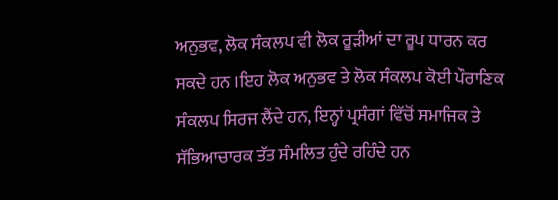ਅਨੁਭਵ, ਲੋਕ ਸੰਕਲਪ ਵੀ ਲੋਕ ਰੂੜੀਆਂ ਦਾ ਰੂਪ ਧਾਰਨ ਕਰ ਸਕਦੇ ਹਨ ।ਇਹ ਲੋਕ ਅਨੁਭਵ ਤੇ ਲੋਕ ਸੰਕਲਪ ਕੋਈ ਪੌਰਾਣਿਕ ਸੰਕਲਪ ਸਿਰਜ ਲੈਂਦੇ ਹਨ, ਇਨ੍ਹਾਂ ਪ੍ਰਸੰਗਾਂ ਵਿੱਚੋਂ ਸਮਾਜਿਕ ਤੇ ਸੱਭਿਆਚਾਰਕ ਤੱਤ ਸੰਮਲਿਤ ਹੁੰਦੇ ਰਹਿੰਦੇ ਹਨ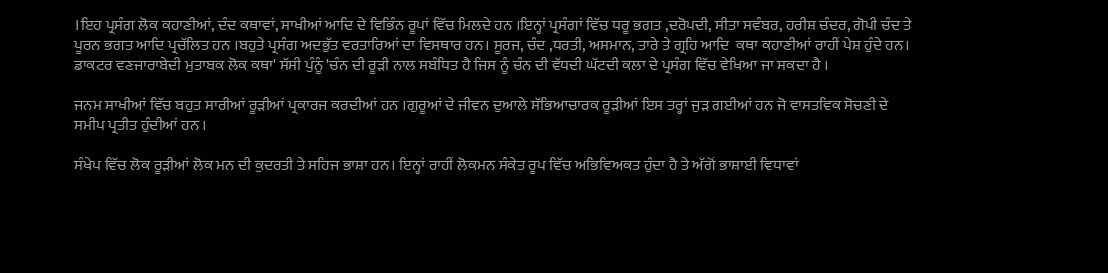।ਇਹ ਪ੍ਰਸੰਗ ਲੋਕ ਕਹਾਣੀਆਂ, ਦੰਦ ਕਥਾਵਾਂ, ਸਾਖੀਆਂ ਆਦਿ ਦੇ ਵਿਭਿੰਨ ਰੂਪਾਂ ਵਿੱਚ ਮਿਲਦੇ ਹਨ ।ਇਨ੍ਹਾਂ ਪ੍ਰਸੰਗਾਂ ਵਿੱਚ ਧਰੂ ਭਗਤ ,ਦਰੋਪਦੀ, ਸੀਤਾ ਸਵੰਬਰ, ਹਰੀਸ਼ ਚੰਦਰ, ਗੋਪੀ ਚੰਦ ਤੇ ਪੂਰਨ ਭਗਤ ਆਦਿ ਪ੍ਰਚੱਲਿਤ ਹਨ ।ਬਹੁਤੇ ਪ੍ਰਸੰਗ ਅਦਭੁੱਤ ਵਰਤਾਰਿਆਂ ਦਾ ਵਿਸਥਾਰ ਹਨ। ਸੂਰਜ, ਚੰਦ ,ਧਰਤੀ, ਅਸਮਾਨ, ਤਾਰੇ ਤੇ ਗ੍ਰਹਿ ਆਦਿ  ਕਥਾ ਕਹਾਣੀਆਂ ਰਾਹੀਂ ਪੇਸ਼ ਹੁੰਦੇ ਹਨ। ਡਾਕਟਰ ਵਣਜਾਰਾਬੇਦੀ ਮੁਤਾਬਕ ਲੋਕ ਕਥਾ' ਸੱਸੀ ਪੁੰਨੂੰ 'ਚੰਨ ਦੀ ਰੂੜੀ ਨਾਲ ਸਬੰਧਿਤ ਹੈ ਜਿਸ ਨੂੰ ਚੰਨ ਦੀ ਵੱਧਦੀ ਘੱਟਦੀ ਕਲਾ ਦੇ ਪ੍ਰਸੰਗ ਵਿੱਚ ਵੇਖਿਆ ਜਾ ਸਕਦਾ ਹੈ ।

ਜਨਮ ਸਾਖੀਆਂ ਵਿੱਚ ਬਹੁਤ ਸਾਰੀਆਂ ਰੂੜੀਆਂ ਪ੍ਰਕਾਰਜ ਕਰਦੀਆਂ ਹਨ ।ਗੁਰੂਆਂ ਦੇ ਜੀਵਨ ਦੁਆਲੇ ਸੱਭਿਆਚਾਰਕ ਰੂੜੀਆਂ ਇਸ ਤਰ੍ਹਾਂ ਜੁੜ ਗਈਆਂ ਹਨ ਜੋ ਵਾਸਤਵਿਕ ਸੋਚਣੀ ਦੇ ਸਮੀਪ ਪ੍ਰਤੀਤ ਹੁੰਦੀਆਂ ਹਨ ।

ਸੰਖੇਪ ਵਿੱਚ ਲੋਕ ਰੂੜੀਆਂ ਲੋਕ ਮਨ ਦੀ ਕੁਦਰਤੀ ਤੇ ਸਹਿਜ ਭਾਸ਼ਾ ਹਨ। ਇਨ੍ਹਾਂ ਰਾਹੀਂ ਲੋਕਮਨ ਸੰਕੇਤ ਰੂਪ ਵਿੱਚ ਅਭਿਵਿਅਕਤ ਹੁੰਦਾ ਹੈ ਤੇ ਅੱਗੋਂ ਭਾਸ਼ਾਈ ਵਿਧਾਵਾਂ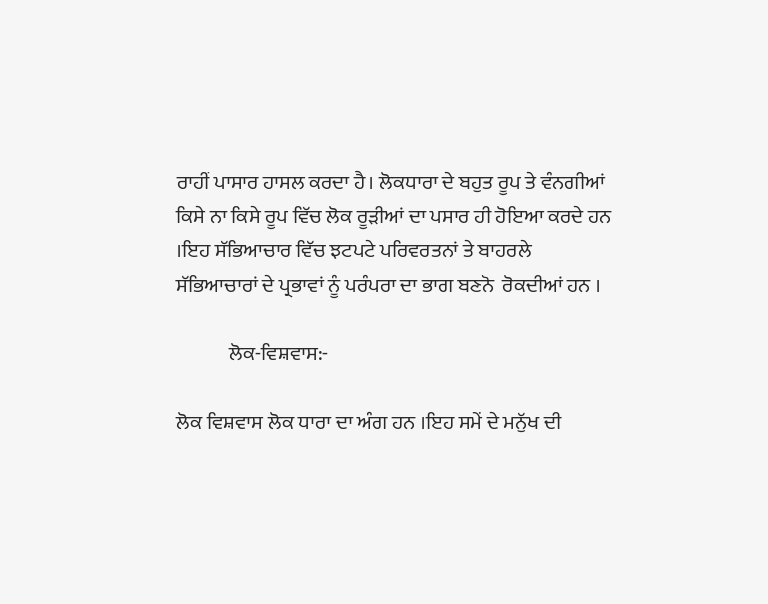ਰਾਹੀਂ ਪਾਸਾਰ ਹਾਸਲ ਕਰਦਾ ਹੈ। ਲੋਕਧਾਰਾ ਦੇ ਬਹੁਤ ਰੂਪ ਤੇ ਵੰਨਗੀਆਂ ਕਿਸੇ ਨਾ ਕਿਸੇ ਰੂਪ ਵਿੱਚ ਲੋਕ ਰੂੜੀਆਂ ਦਾ ਪਸਾਰ ਹੀ ਹੋਇਆ ਕਰਦੇ ਹਨ ।ਇਹ ਸੱਭਿਆਚਾਰ ਵਿੱਚ ਝਟਪਟੇ ਪਰਿਵਰਤਨਾਂ ਤੇ ਬਾਹਰਲੇ ਸੱਭਿਆਚਾਰਾਂ ਦੇ ਪ੍ਰਭਾਵਾਂ ਨੂੰ ਪਰੰਪਰਾ ਦਾ ਭਾਗ ਬਣਨੋ  ਰੋਕਦੀਆਂ ਹਨ ।

             ਲੋਕ-ਵਿਸ਼ਵਾਸ:-

ਲੋਕ ਵਿਸ਼ਵਾਸ ਲੋਕ ਧਾਰਾ ਦਾ ਅੰਗ ਹਨ ।ਇਹ ਸਮੇਂ ਦੇ ਮਨੁੱਖ ਦੀ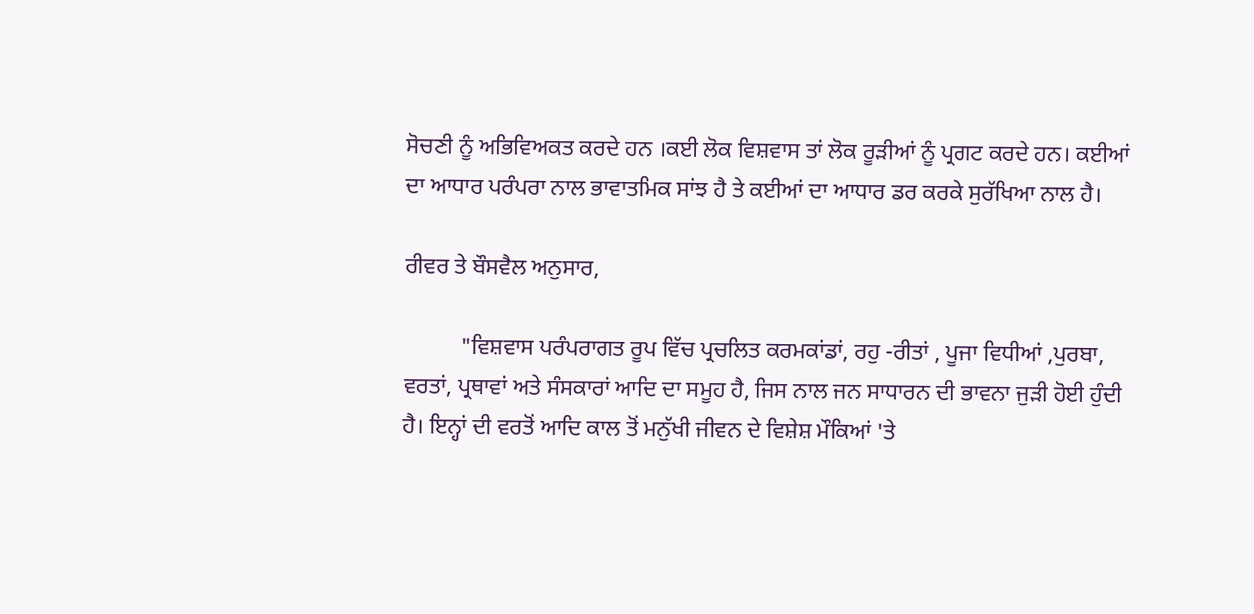ਸੋਚਣੀ ਨੂੰ ਅਭਿਵਿਅਕਤ ਕਰਦੇ ਹਨ ।ਕਈ ਲੋਕ ਵਿਸ਼ਵਾਸ ਤਾਂ ਲੋਕ ਰੂੜੀਆਂ ਨੂੰ ਪ੍ਰਗਟ ਕਰਦੇ ਹਨ। ਕਈਆਂ ਦਾ ਆਧਾਰ ਪਰੰਪਰਾ ਨਾਲ ਭਾਵਾਤਮਿਕ ਸਾਂਝ ਹੈ ਤੇ ਕਈਆਂ ਦਾ ਆਧਾਰ ਡਰ ਕਰਕੇ ਸੁਰੱਖਿਆ ਨਾਲ ਹੈ।

ਰੀਵਰ ਤੇ ਬੌਸਵੈਲ ਅਨੁਸਾਰ,

          "ਵਿਸ਼ਵਾਸ ਪਰੰਪਰਾਗਤ ਰੂਪ ਵਿੱਚ ਪ੍ਰਚਲਿਤ ਕਰਮਕਾਂਡਾਂ, ਰਹੁ -ਰੀਤਾਂ , ਪੂਜਾ ਵਿਧੀਆਂ ,ਪੁਰਬਾ, ਵਰਤਾਂ, ਪ੍ਰਥਾਵਾਂ ਅਤੇ ਸੰਸਕਾਰਾਂ ਆਦਿ ਦਾ ਸਮੂਹ ਹੈ, ਜਿਸ ਨਾਲ ਜਨ ਸਾਧਾਰਨ ਦੀ ਭਾਵਨਾ ਜੁੜੀ ਹੋਈ ਹੁੰਦੀ ਹੈ। ਇਨ੍ਹਾਂ ਦੀ ਵਰਤੋਂ ਆਦਿ ਕਾਲ ਤੋਂ ਮਨੁੱਖੀ ਜੀਵਨ ਦੇ ਵਿਸ਼ੇਸ਼ ਮੌਕਿਆਂ 'ਤੇ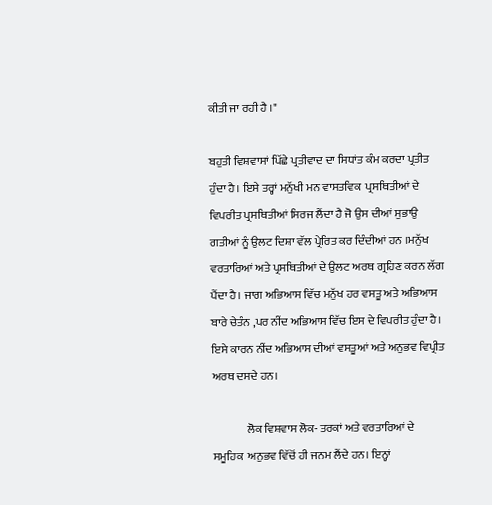ਕੀਤੀ ਜਾ ਰਹੀ ਹੈ ।"

ਬਹੁਤੀ ਵਿਸ਼ਵਾਸਾਂ ਪਿੱਛੇ ਪ੍ਰਤੀਵਾਦ ਦਾ ਸਿਧਾਂਤ ਕੰਮ ਕਰਦਾ ਪ੍ਰਤੀਤ ਹੁੰਦਾ ਹੈ। ਇਸੇ ਤਰ੍ਹਾਂ ਮਨੁੱਖੀ ਮਨ ਵਾਸਤਵਿਕ  ਪ੍ਰਸਥਿਤੀਆਂ ਦੇ ਵਿਪਰੀਤ ਪ੍ਰਸਥਿਤੀਆਂ ਸਿਰਜ ਲੈਂਦਾ ਹੈ ਜੋ ਉਸ ਦੀਆਂ ਸੁਭਾਉ ਗਤੀਆਂ ਨੂੰ ਉਲਟ ਦਿਸ਼ਾ ਵੱਲ ਪ੍ਰੇਰਿਤ ਕਰ ਦਿੰਦੀਆਂ ਹਨ ।ਮਨੁੱਖ ਵਰਤਾਰਿਆਂ ਅਤੇ ਪ੍ਰਸਥਿਤੀਆਂ ਦੇ ਉਲਟ ਅਰਥ ਗ੍ਰਹਿਣ ਕਰਨ ਲੱਗ ਪੈਂਦਾ ਹੈ। ਜਾਗ ਅਭਿਆਸ ਵਿੱਚ ਮਨੁੱਖ ਹਰ ਵਸਤੂ ਅਤੇ ਅਭਿਆਸ ਬਾਰੇ ਚੇਤੰਨ ,ਪਰ ਨੀਂਦ ਅਭਿਆਸ ਵਿੱਚ ਇਸ ਦੇ ਵਿਪਰੀਤ ਹੁੰਦਾ ਹੈ। ਇਸੇ ਕਾਰਨ ਨੀਂਦ ਅਭਿਆਸ ਦੀਆਂ ਵਸਤੂਆਂ ਅਤੇ ਅਨੁਭਵ ਵਿਪ੍ਰੀਤ ਅਰਥ ਦਸਦੇ ਹਨ।

               ਲੋਕ ਵਿਸ਼ਵਾਸ ਲੋਕ- ਤਰਕਾਂ ਅਤੇ ਵਰਤਾਰਿਆਂ ਦੇ ਸਮੂਹਿਕ  ਅਨੁਭਵ ਵਿੱਚੋਂ ਹੀ ਜਨਮ ਲੈਂਦੇ ਹਨ। ਇਨ੍ਹਾਂ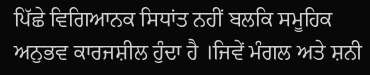ਪਿੱਛੇ ਵਿਗਿਆਨਕ ਸਿਧਾਂਤ ਨਹੀਂ ਬਲਕਿ ਸਮੂਹਿਕ ਅਨੁਭਵ ਕਾਰਜਸ਼ੀਲ ਹੁੰਦਾ ਹੈ ।ਜਿਵੇਂ ਮੰਗਲ ਅਤੇ ਸ਼ਨੀ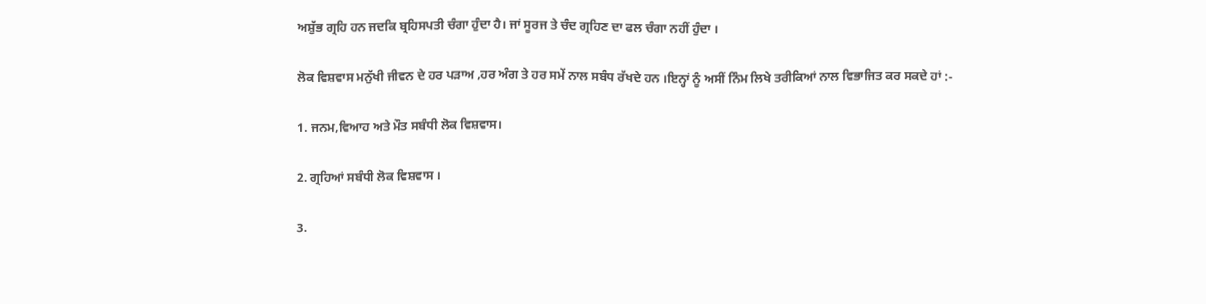ਅਸ਼ੁੱਭ ਗ੍ਰਹਿ ਹਨ ਜਦਕਿ ਬ੍ਰਹਿਸਪਤੀ ਚੰਗਾ ਹੁੰਦਾ ਹੈ। ਜਾਂ ਸੂਰਜ ਤੇ ਚੰਦ ਗ੍ਰਹਿਣ ਦਾ ਫਲ ਚੰਗਾ ਨਹੀਂ ਹੁੰਦਾ ।

ਲੋਕ ਵਿਸ਼ਵਾਸ ਮਨੁੱਖੀ ਜੀਵਨ ਦੇ ਹਰ ਪੜਾਅ ,ਹਰ ਅੰਗ ਤੇ ਹਰ ਸਮੇਂ ਨਾਲ ਸਬੰਧ ਰੱਖਦੇ ਹਨ ।ਇਨ੍ਹਾਂ ਨੂੰ ਅਸੀਂ ਨਿੰਮ ਲਿਖੇ ਤਰੀਕਿਆਂ ਨਾਲ ਵਿਭਾਜਿਤ ਕਰ ਸਕਦੇ ਹਾਂ :-

1. ਜਨਮ,ਵਿਆਹ ਅਤੇ ਮੌਤ ਸਬੰਧੀ ਲੋਕ ਵਿਸ਼ਵਾਸ।

2. ਗ੍ਰਹਿਆਂ ਸਬੰਧੀ ਲੋਕ ਵਿਸ਼ਵਾਸ ।

3.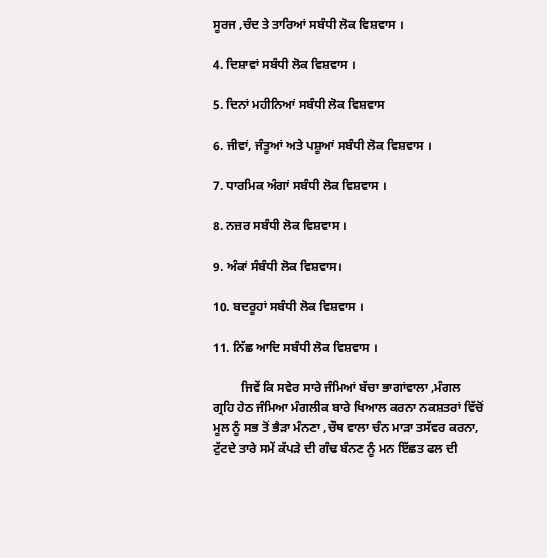ਸੂਰਜ ,ਚੰਦ ਤੇ ਤਾਰਿਆਂ ਸਬੰਧੀ ਲੋਕ ਵਿਸ਼ਵਾਸ ।

4. ਦਿਸ਼ਾਵਾਂ ਸਬੰਧੀ ਲੋਕ ਵਿਸ਼ਵਾਸ ।

5. ਦਿਨਾਂ ਮਹੀਨਿਆਂ ਸਬੰਧੀ ਲੋਕ ਵਿਸ਼ਵਾਸ

6. ਜੀਵਾਂ, ਜੰਤੂਆਂ ਅਤੇ ਪਸ਼ੂਆਂ ਸਬੰਧੀ ਲੋਕ ਵਿਸ਼ਵਾਸ ।

7. ਧਾਰਮਿਕ ਅੰਗਾਂ ਸਬੰਧੀ ਲੋਕ ਵਿਸ਼ਵਾਸ ।

8. ਨਜ਼ਰ ਸਬੰਧੀ ਲੋਕ ਵਿਸ਼ਵਾਸ ।

9. ਅੰਕਾਂ ਸੰਬੰਧੀ ਲੋਕ ਵਿਸ਼ਵਾਸ।

10. ਬਦਰੂਹਾਂ ਸਬੰਧੀ ਲੋਕ ਵਿਸ਼ਵਾਸ ।

11. ਨਿੱਛ ਆਦਿ ਸਬੰਧੀ ਲੋਕ ਵਿਸ਼ਵਾਸ ।

         ਜਿਵੇਂ ਕਿ ਸਵੇਰ ਸਾਰੇ ਜੰਮਿਆਂ ਬੱਚਾ ਭਾਗਾਂਵਾਲਾ ,ਮੰਗਲ ਗ੍ਰਹਿ ਹੇਠ ਜੰਮਿਆ ਮੰਗਲੀਕ ਬਾਰੇ ਖਿਆਲ ਕਰਨਾ ਨਕਸ਼ਤਰਾਂ ਵਿੱਚੋਂ ਮੂਲ ਨੂੰ ਸਭ ਤੋਂ ਭੈੜਾ ਮੰਨਣਾ ,ਚੌਥ ਵਾਲਾ ਚੰਨ ਮਾੜਾ ਤਸੱਵਰ ਕਰਨਾ, ਟੁੱਟਦੇ ਤਾਰੇ ਸਮੇਂ ਕੱਪੜੇ ਦੀ ਗੰਢ ਬੰਨਣ ਨੂੰ ਮਨ ਇੱਛਤ ਫਲ ਦੀ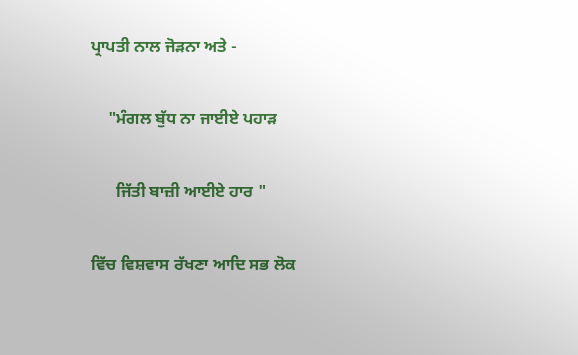ਪ੍ਰਾਪਤੀ ਨਾਲ ਜੋੜਨਾ ਅਤੇ -

    "ਮੰਗਲ ਬੁੱਧ ਨਾ ਜਾਈਏ ਪਹਾੜ

      ਜਿੱਤੀ ਬਾਜ਼ੀ ਆਈਏ ਹਾਰ "

ਵਿੱਚ ਵਿਸ਼ਵਾਸ ਰੱਖਣਾ ਆਦਿ ਸਭ ਲੋਕ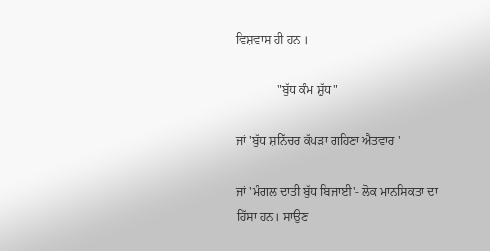ਵਿਸ਼ਵਾਸ ਹੀ ਹਨ ।

             "ਬੁੱਧ ਕੰਮ ਸ਼ੁੱਧ"

ਜਾਂ 'ਬੁੱਧ ਸ਼ਨਿੱਚਰ ਕੱਪੜਾ ਗਹਿਣਾ ਐਤਵਾਰ '

ਜਾਂ 'ਮੰਗਲ ਦਾਤੀ ਬੁੱਧ ਬਿਜਾਈ'- ਲੋਕ ਮਾਨਸਿਕਤਾ ਦਾ ਹਿੱਸਾ ਹਨ। ਸਾਉਣ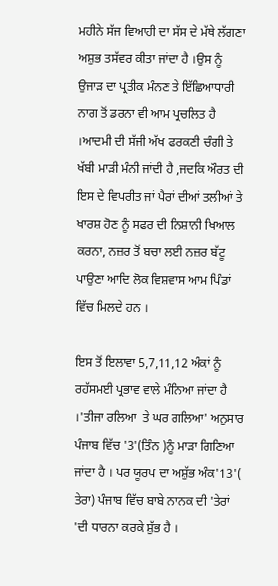ਮਹੀਨੇ ਸੱਜ ਵਿਆਹੀ ਦਾ ਸੱਸ ਦੇ ਮੱਥੇ ਲੱਗਣਾ ਅਸ਼ੁਭ ਤਸੱਵਰ ਕੀਤਾ ਜਾਂਦਾ ਹੈ ।ਉਸ ਨੂੰ ਉਜਾੜ ਦਾ ਪ੍ਰਤੀਕ ਮੰਨਣ ਤੇ ਇੱਛਿਆਧਾਰੀ ਨਾਗ ਤੋਂ ਡਰਨਾ ਵੀ ਆਮ ਪ੍ਰਚਲਿਤ ਹੈ ।ਆਦਮੀ ਦੀ ਸੱਜੀ ਅੱਖ ਫਰਕਣੀ ਚੰਗੀ ਤੇ ਖੱਬੀ ਮਾੜੀ ਮੰਨੀ ਜਾਂਦੀ ਹੈ ,ਜਦਕਿ ਔਰਤ ਦੀ ਇਸ ਦੇ ਵਿਪਰੀਤ ਜਾਂ ਪੈਰਾਂ ਦੀਆਂ ਤਲੀਆਂ ਤੇ ਖਾਰਸ਼ ਹੋਣ ਨੂੰ ਸਫਰ ਦੀ ਨਿਸ਼ਾਨੀ ਖਿਆਲ ਕਰਨਾ, ਨਜ਼ਰ ਤੋਂ ਬਚਾ ਲਈ ਨਜ਼ਰ ਬੱਟੂ ਪਾਉਣਾ ਆਦਿ ਲੋਕ ਵਿਸ਼ਵਾਸ ਆਮ ਪਿੰਡਾਂ ਵਿੱਚ ਮਿਲਦੇ ਹਨ ।

ਇਸ ਤੋਂ ਇਲਾਵਾ 5,7,11,12 ਅੰਕਾਂ ਨੂੰ ਰਹੱਸਮਈ ਪ੍ਰਭਾਵ ਵਾਲੇ ਮੰਨਿਆ ਜਾਂਦਾ ਹੈ ।'ਤੀਜਾ ਰਲਿਆ  ਤੇ ਘਰ ਗਲਿਆ' ਅਨੁਸਾਰ ਪੰਜਾਬ ਵਿੱਚ '3'(ਤਿੰਨ )ਨੂੰ ਮਾੜਾ ਗਿਣਿਆ ਜਾਂਦਾ ਹੈ । ਪਰ ਯੂਰਪ ਦਾ ਅਸ਼ੁੱਭ ਅੰਕ'13'( ਤੇਰਾ) ਪੰਜਾਬ ਵਿੱਚ ਬਾਬੇ ਨਾਨਕ ਦੀ 'ਤੇਰਾਂ 'ਦੀ ਧਾਰਨਾ ਕਰਕੇ ਸ਼ੁੱਭ ਹੈ ।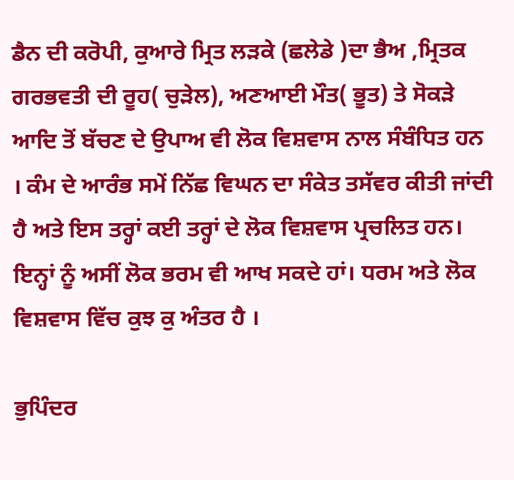ਡੈਨ ਦੀ ਕਰੋਪੀ, ਕੁਆਰੇ ਮ੍ਰਿਤ ਲੜਕੇ (ਛਲੇਡੇ )ਦਾ ਭੈਅ ,ਮ੍ਰਿਤਕ ਗਰਭਵਤੀ ਦੀ ਰੂਹ( ਚੁੜੇਲ), ਅਣਆਈ ਮੌਤ( ਭੂਤ) ਤੇ ਸੋਕੜੇ ਆਦਿ ਤੋਂ ਬੱਚਣ ਦੇ ਉਪਾਅ ਵੀ ਲੋਕ ਵਿਸ਼ਵਾਸ ਨਾਲ ਸੰਬੰਧਿਤ ਹਨ । ਕੰਮ ਦੇ ਆਰੰਭ ਸਮੇਂ ਨਿੱਛ ਵਿਘਨ ਦਾ ਸੰਕੇਤ ਤਸੱਵਰ ਕੀਤੀ ਜਾਂਦੀ ਹੈ ਅਤੇ ਇਸ ਤਰ੍ਹਾਂ ਕਈ ਤਰ੍ਹਾਂ ਦੇ ਲੋਕ ਵਿਸ਼ਵਾਸ ਪ੍ਰਚਲਿਤ ਹਨ। ਇਨ੍ਹਾਂ ਨੂੰ ਅਸੀਂ ਲੋਕ ਭਰਮ ਵੀ ਆਖ ਸਕਦੇ ਹਾਂ। ਧਰਮ ਅਤੇ ਲੋਕ ਵਿਸ਼ਵਾਸ ਵਿੱਚ ਕੁਝ ਕੁ ਅੰਤਰ ਹੈ ।

ਭੁਪਿੰਦਰ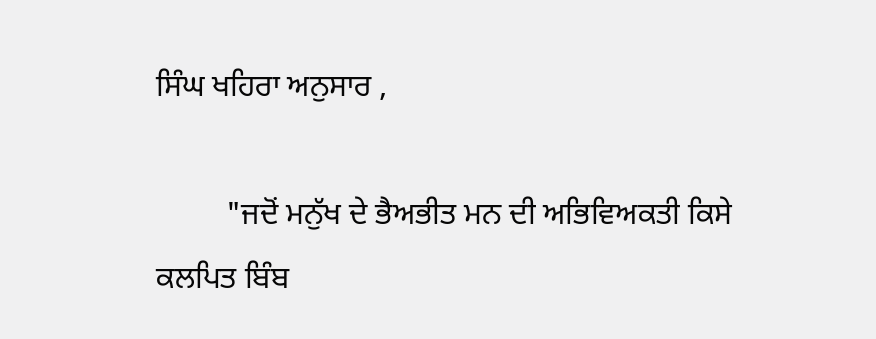ਸਿੰਘ ਖਹਿਰਾ ਅਨੁਸਾਰ ,

         "ਜਦੋਂ ਮਨੁੱਖ ਦੇ ਭੈਅਭੀਤ ਮਨ ਦੀ ਅਭਿਵਿਅਕਤੀ ਕਿਸੇ ਕਲਪਿਤ ਬਿੰਬ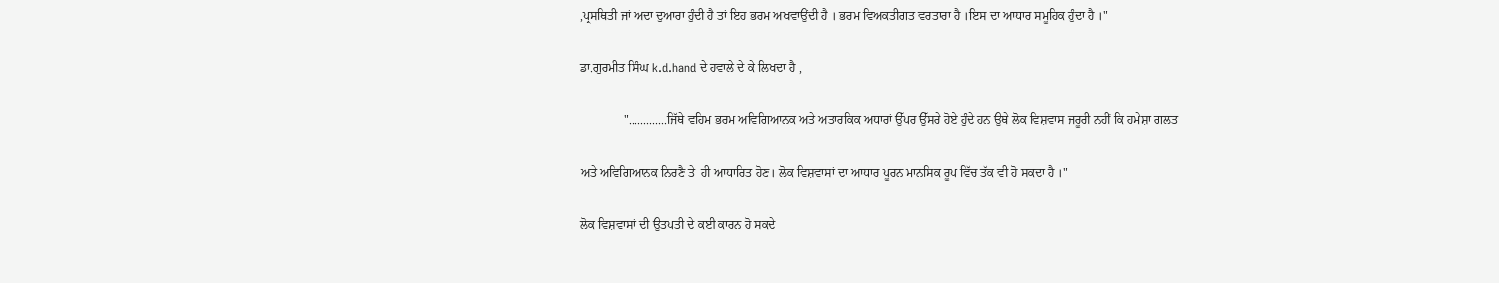,ਪ੍ਰਸਥਿਤੀ ਜਾਂ ਅਦਾ ਦੁਆਰਾ ਹੁੰਦੀ ਹੈ ਤਾਂ ਇਹ ਭਰਮ ਅਖਵਾਉਂਦੀ ਹੈ । ਭਰਮ ਵਿਅਕਤੀਗਤ ਵਰਤਾਰਾ ਹੈ ।ਇਸ ਦਾ ਆਧਾਰ ਸਮੂਹਿਕ ਹੁੰਦਾ ਹੈ ।"

ਡਾ.ਗੁਰਮੀਤ ਸਿੰਘ k.d.hand ਦੇ ਹਵਾਲੇ ਦੇ ਕੇ ਲਿਖਦਾ ਹੈ ,

              ".............ਜਿੱਥੇ ਵਹਿਮ ਭਰਮ ਅਵਿਗਿਆਨਕ ਅਤੇ ਅਤਾਰਕਿਕ ਅਧਾਰਾਂ ਉੱਪਰ ਉੱਸਰੇ ਹੋਏ ਹੁੰਦੇ ਹਨ ਉਥੇ ਲੋਕ ਵਿਸ਼ਵਾਸ ਜਰੂਰੀ ਨਹੀਂ ਕਿ ਹਮੇਸ਼ਾ ਗਲਤ

ਅਤੇ ਅਵਿਗਿਆਨਕ ਨਿਰਣੈ ਤੇ  ਹੀ ਆਧਾਰਿਤ ਹੋਣ। ਲੋਕ ਵਿਸ਼ਵਾਸਾਂ ਦਾ ਆਧਾਰ ਪੂਰਨ ਮਾਨਸਿਕ ਰੂਪ ਵਿੱਚ ਤੱਕ ਵੀ ਹੋ ਸਕਦਾ ਹੈ ।"

ਲੋਕ ਵਿਸ਼ਵਾਸਾਂ ਦੀ ਉਤਪਤੀ ਦੇ ਕਈ ਕਾਰਨ ਹੋ ਸਕਦੇ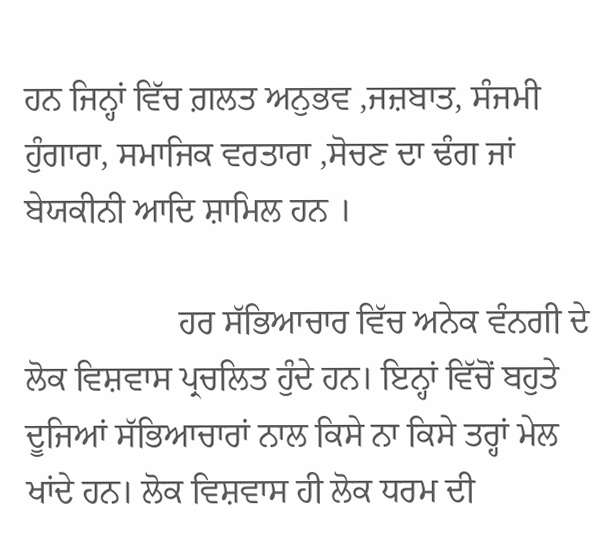ਹਨ ਜਿਨ੍ਹਾਂ ਵਿੱਚ ਗ਼ਲਤ ਅਨੁਭਵ ,ਜਜ਼ਬਾਤ, ਸੰਜਮੀ ਹੁੰਗਾਰਾ, ਸਮਾਜਿਕ ਵਰਤਾਰਾ ,ਸੋਚਣ ਦਾ ਢੰਗ ਜਾਂ ਬੇਯਕੀਨੀ ਆਦਿ ਸ਼ਾਮਿਲ ਹਨ ।

                  ਹਰ ਸੱਭਿਆਚਾਰ ਵਿੱਚ ਅਨੇਕ ਵੰਨਗੀ ਦੇ ਲੋਕ ਵਿਸ਼ਵਾਸ ਪ੍ਰਚਲਿਤ ਹੁੰਦੇ ਹਨ। ਇਨ੍ਹਾਂ ਵਿੱਚੋਂ ਬਹੁਤੇ ਦੂਜਿਆਂ ਸੱਭਿਆਚਾਰਾਂ ਨਾਲ ਕਿਸੇ ਨਾ ਕਿਸੇ ਤਰ੍ਹਾਂ ਮੇਲ ਖਾਂਦੇ ਹਨ। ਲੋਕ ਵਿਸ਼ਵਾਸ ਹੀ ਲੋਕ ਧਰਮ ਦੀ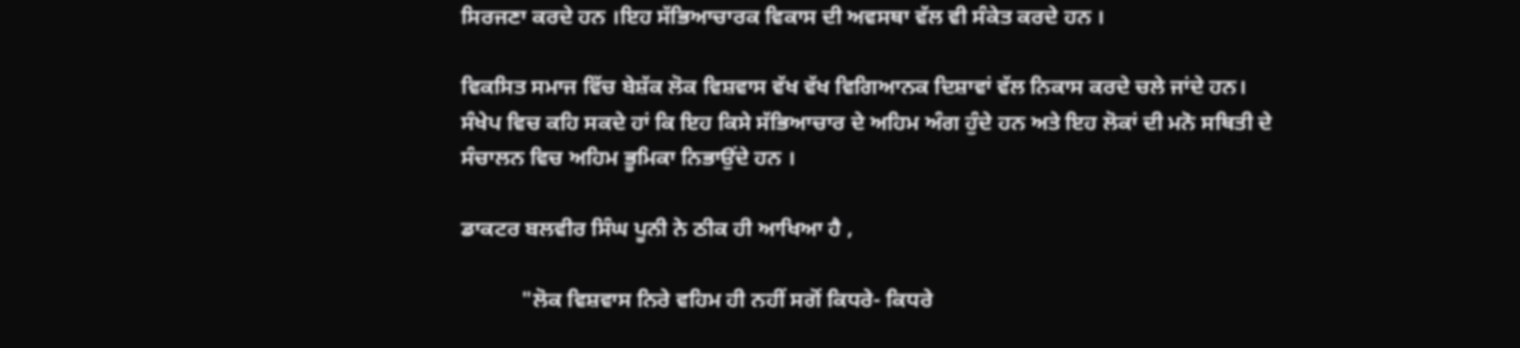ਸਿਰਜਣਾ ਕਰਦੇ ਹਨ ।ਇਹ ਸੱਭਿਆਚਾਰਕ ਵਿਕਾਸ ਦੀ ਅਵਸਥਾ ਵੱਲ ਵੀ ਸੰਕੇਤ ਕਰਦੇ ਹਨ ।

ਵਿਕਸਿਤ ਸਮਾਜ ਵਿੱਚ ਬੇਸ਼ੱਕ ਲੋਕ ਵਿਸ਼ਵਾਸ ਵੱਖ ਵੱਖ ਵਿਗਿਆਨਕ ਦਿਸ਼ਾਵਾਂ ਵੱਲ ਨਿਕਾਸ ਕਰਦੇ ਚਲੇ ਜਾਂਦੇ ਹਨ। ਸੰਖੇਪ ਵਿਚ ਕਹਿ ਸਕਦੇ ਹਾਂ ਕਿ ਇਹ ਕਿਸੇ ਸੱਭਿਆਚਾਰ ਦੇ ਅਹਿਮ ਅੰਗ ਹੁੰਦੇ ਹਨ ਅਤੇ ਇਹ ਲੋਕਾਂ ਦੀ ਮਨੋ ਸਥਿਤੀ ਦੇ ਸੰਚਾਲਨ ਵਿਚ ਅਹਿਮ ਭੂਮਿਕਾ ਨਿਭਾਉਂਦੇ ਹਨ ।

ਡਾਕਟਰ ਬਲਵੀਰ ਸਿੰਘ ਪੂਨੀ ਨੇ ਠੀਕ ਹੀ ਆਖਿਆ ਹੈ ,

           "ਲੋਕ ਵਿਸ਼ਵਾਸ ਨਿਰੇ ਵਹਿਮ ਹੀ ਨਹੀਂ ਸਗੋਂ ਕਿਧਰੇ- ਕਿਧਰੇ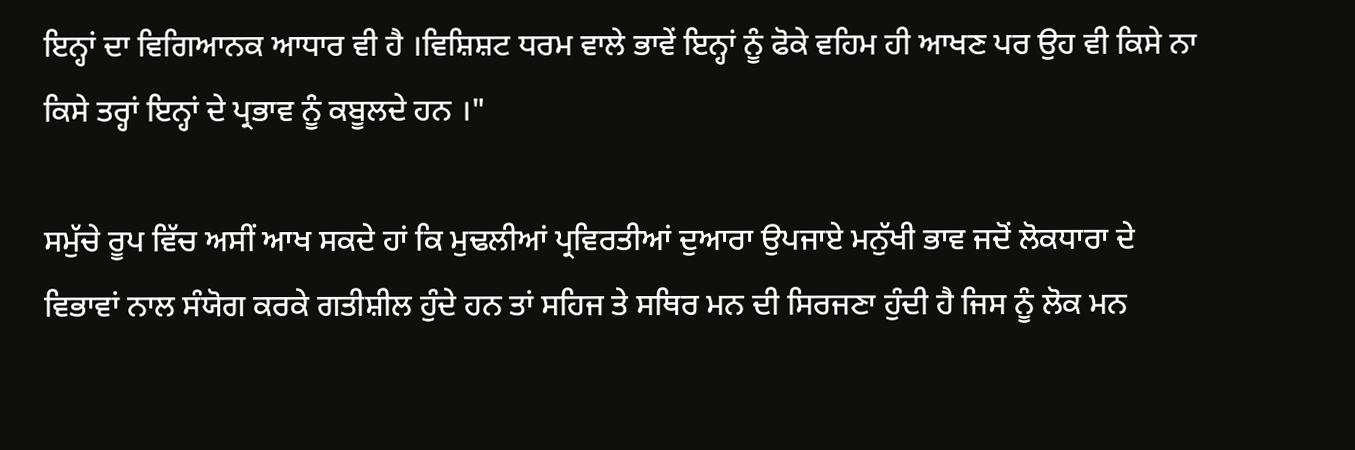ਇਨ੍ਹਾਂ ਦਾ ਵਿਗਿਆਨਕ ਆਧਾਰ ਵੀ ਹੈ ।ਵਿਸ਼ਿਸ਼ਟ ਧਰਮ ਵਾਲੇ ਭਾਵੇਂ ਇਨ੍ਹਾਂ ਨੂੰ ਫੋਕੇ ਵਹਿਮ ਹੀ ਆਖਣ ਪਰ ਉਹ ਵੀ ਕਿਸੇ ਨਾ ਕਿਸੇ ਤਰ੍ਹਾਂ ਇਨ੍ਹਾਂ ਦੇ ਪ੍ਰਭਾਵ ਨੂੰ ਕਬੂਲਦੇ ਹਨ ।"

ਸਮੁੱਚੇ ਰੂਪ ਵਿੱਚ ਅਸੀਂ ਆਖ ਸਕਦੇ ਹਾਂ ਕਿ ਮੁਢਲੀਆਂ ਪ੍ਰਵਿਰਤੀਆਂ ਦੁਆਰਾ ਉਪਜਾਏ ਮਨੁੱਖੀ ਭਾਵ ਜਦੋਂ ਲੋਕਧਾਰਾ ਦੇ ਵਿਭਾਵਾਂ ਨਾਲ ਸੰਯੋਗ ਕਰਕੇ ਗਤੀਸ਼ੀਲ ਹੁੰਦੇ ਹਨ ਤਾਂ ਸਹਿਜ ਤੇ ਸਥਿਰ ਮਨ ਦੀ ਸਿਰਜਣਾ ਹੁੰਦੀ ਹੈ ਜਿਸ ਨੂੰ ਲੋਕ ਮਨ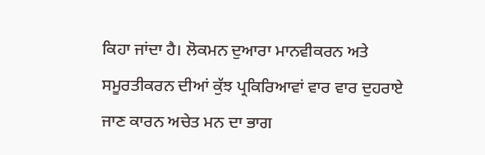ਕਿਹਾ ਜਾਂਦਾ ਹੈ। ਲੋਕਮਨ ਦੁਆਰਾ ਮਾਨਵੀਕਰਨ ਅਤੇ ਸਮੂਰਤੀਕਰਨ ਦੀਆਂ ਕੁੱਝ ਪ੍ਰਕਿਰਿਆਵਾਂ ਵਾਰ ਵਾਰ ਦੁਹਰਾਏ ਜਾਣ ਕਾਰਨ ਅਚੇਤ ਮਨ ਦਾ ਭਾਗ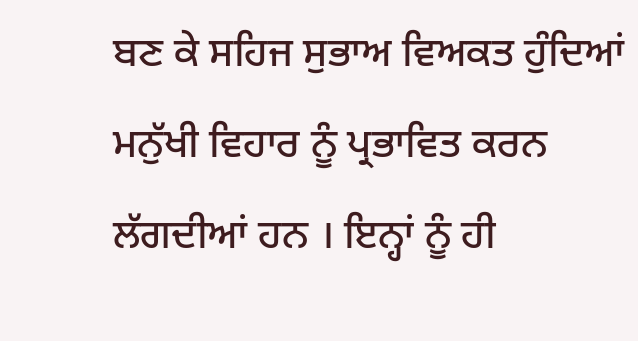ਬਣ ਕੇ ਸਹਿਜ ਸੁਭਾਅ ਵਿਅਕਤ ਹੁੰਦਿਆਂ ਮਨੁੱਖੀ ਵਿਹਾਰ ਨੂੰ ਪ੍ਰਭਾਵਿਤ ਕਰਨ ਲੱਗਦੀਆਂ ਹਨ । ਇਨ੍ਹਾਂ ਨੂੰ ਹੀ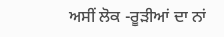ਅਸੀਂ ਲੋਕ -ਰੂੜੀਆਂ ਦਾ ਨਾਂ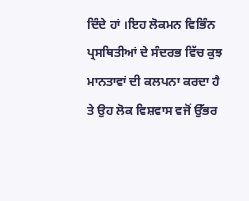ਦਿੰਦੇ ਹਾਂ ।ਇਹ ਲੋਕਮਨ ਵਿਭਿੰਨ ਪ੍ਰਸਥਿਤੀਆਂ ਦੇ ਸੰਦਰਭ ਵਿੱਚ ਕੁਝ ਮਾਨਤਾਵਾਂ ਦੀ ਕਲਪਨਾ ਕਰਦਾ ਹੈ ਤੇ ਉਹ ਲੋਕ ਵਿਸ਼ਵਾਸ ਵਜੋਂ ਉੱਭਰ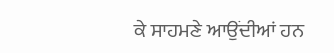ਕੇ ਸਾਹਮਣੇ ਆਉਂਦੀਆਂ ਹਨ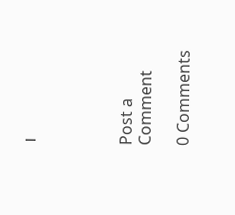।




Post a Comment

0 Comments